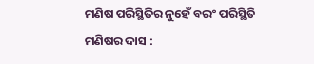ମଣିଷ ପରିସ୍ଥିତିର ନୁହେଁ ବରଂ ପରିସ୍ଥିତି ମଣିଷର ଦାସ :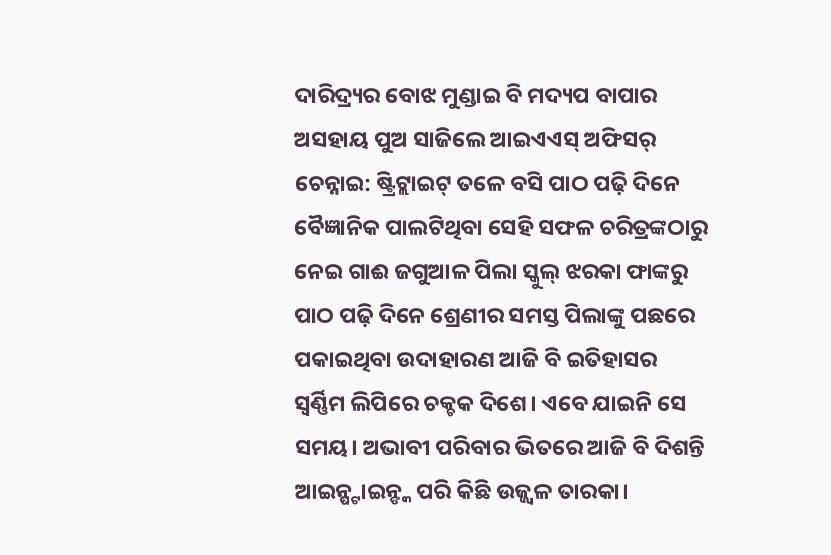ଦାରିଦ୍ର୍ୟର ବୋଝ ମୁଣ୍ଡାଇ ବି ମଦ୍ୟପ ବାପାର ଅସହାୟ ପୁଅ ସାଜିଲେ ଆଇଏଏସ୍ ଅଫିସର୍
ଚେନ୍ନାଇ: ଷ୍ଟ୍ରିଟ୍ଲାଇଟ୍ ତଳେ ବସି ପାଠ ପଢ଼ି ଦିନେ ବୈଜ୍ଞାନିକ ପାଲଟିଥିବା ସେହି ସଫଳ ଚରିତ୍ରଙ୍କଠାରୁ ନେଇ ଗାଈ ଜଗୁଆଳ ପିଲା ସ୍କୁଲ୍ ଝରକା ଫାଙ୍କରୁ ପାଠ ପଢ଼ି ଦିନେ ଶ୍ରେଣୀର ସମସ୍ତ ପିଲାଙ୍କୁ ପଛରେ ପକାଇଥିବା ଉଦାହାରଣ ଆଜି ବି ଇତିହାସର ସ୍ୱର୍ଣ୍ଣିମ ଲିପିରେ ଚକ୍ଚକ ଦିଶେ। ଏବେ ଯାଇନି ସେ ସମୟ। ଅଭାବୀ ପରିବାର ଭିତରେ ଆଜି ବି ଦିଶନ୍ତି ଆଇନ୍ଷ୍ଟାଇନ୍ଙ୍କ ପରି କିଛି ଉଜ୍ଜ୍ୱଳ ତାରକା।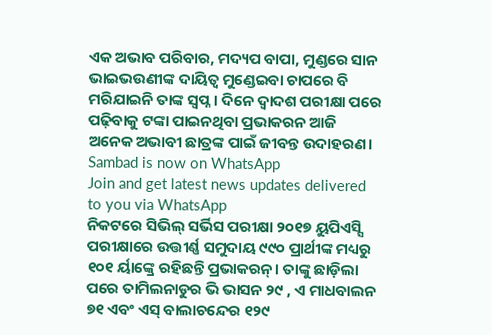ଏକ ଅଭାବ ପରିବାର, ମଦ୍ୟପ ବାପା, ମୁଣ୍ଡରେ ସାନ ଭାଇଭଉଣୀଙ୍କ ଦାୟିତ୍ୱ ମୁଣ୍ଡେଇବା ଚାପରେ ବି ମରିଯାଇନି ତାଙ୍କ ସ୍ୱପ୍ନ। ଦିନେ ଦ୍ୱାଦଶ ପରୀକ୍ଷା ପରେ ପଢ଼ିବାକୁ ଟଙ୍କା ପାଇନଥିବା ପ୍ରଭାକରନ ଆଜି ଅନେକ ଅଭାବୀ ଛାତ୍ରଙ୍କ ପାଇଁ ଜୀବନ୍ତ ଉଦାହରଣ।
Sambad is now on WhatsApp
Join and get latest news updates delivered to you via WhatsApp
ନିକଟରେ ସିଭିଲ୍ ସର୍ଭିସ ପରୀକ୍ଷା ୨୦୧୭ ୟୁପିଏସ୍ସି ପରୀକ୍ଷାରେ ଉତ୍ତୀର୍ଣ୍ଣ ସମୁଦାୟ ୯୯୦ ପ୍ରାର୍ଥୀଙ୍କ ମଧ୍ୟରୁ ୧୦୧ ର୍ୟାଙ୍କ୍ରେ ରହିଛନ୍ତି ପ୍ରଭାକରନ୍। ତାଙ୍କୁ ଛାଡ଼ିଲା ପରେ ତାମିଲନାଡୁର ଭି ଭାସନ ୨୯ , ଏ ମାଧବାଲନ ୭୧ ଏବଂ ଏସ୍ ବାଲାଚନ୍ଦେର ୧୨୯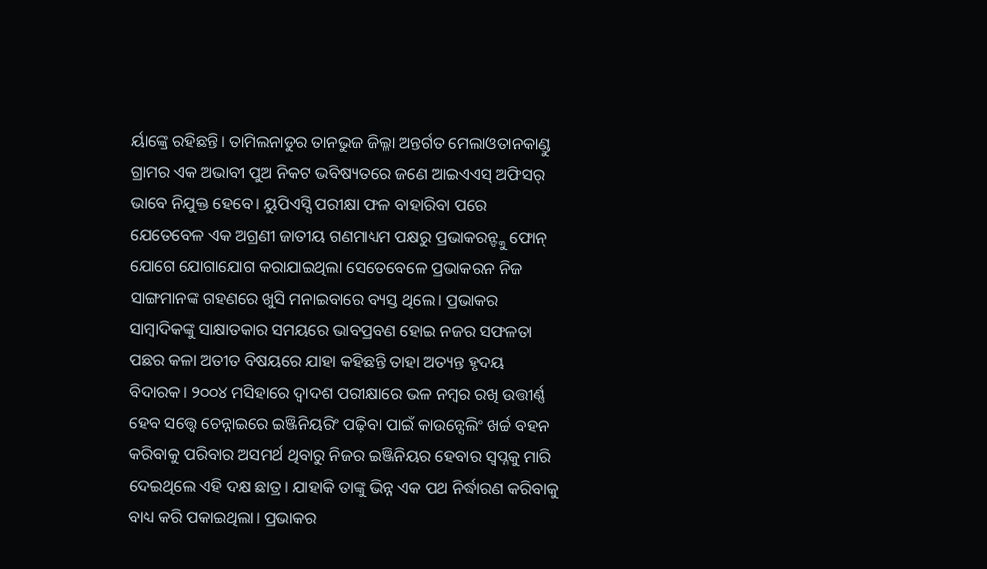ର୍ୟାଙ୍କ୍ରେ ରହିଛନ୍ତି। ତାମିଲନାଡୁର ତାନଭୁଜ ଜିଲ୍ଳା ଅନ୍ତର୍ଗତ ମେଲାଓତାନକାଣ୍ଡୁ ଗ୍ରାମର ଏକ ଅଭାବୀ ପୁଅ ନିକଟ ଭବିଷ୍ୟତରେ ଜଣେ ଆଇଏଏସ୍ ଅଫିସର୍ ଭାବେ ନିଯୁକ୍ତ ହେବେ। ୟୁପିଏସ୍ସି ପରୀକ୍ଷା ଫଳ ବାହାରିବା ପରେ ଯେତେବେଳ ଏକ ଅଗ୍ରଣୀ ଜାତୀୟ ଗଣମାଧ୍ୟମ ପକ୍ଷରୁ ପ୍ରଭାକରନ୍ଙ୍କୁ ଫୋନ୍ ଯୋଗେ ଯୋଗାଯୋଗ କରାଯାଇଥିଲା ସେତେବେଳେ ପ୍ରଭାକରନ ନିଜ ସାଙ୍ଗମାନଙ୍କ ଗହଣରେ ଖୁସି ମନାଇବାରେ ବ୍ୟସ୍ତ ଥିଲେ। ପ୍ରଭାକର ସାମ୍ବାଦିକଙ୍କୁ ସାକ୍ଷାତକାର ସମୟରେ ଭାବପ୍ରବଣ ହୋଇ ନଜର ସଫଳତା ପଛର କଳା ଅତୀତ ବିଷୟରେ ଯାହା କହିଛନ୍ତି ତାହା ଅତ୍ୟନ୍ତ ହୃଦୟ ବିଦାରକ। ୨୦୦୪ ମସିହାରେ ଦ୍ୱାଦଶ ପରୀକ୍ଷାରେ ଭଳ ନମ୍ବର ରଖି ଉତ୍ତୀର୍ଣ୍ଣ ହେବ ସତ୍ତ୍ୱେ ଚେନ୍ନାଇରେ ଇଞ୍ଜିନିୟରିଂ ପଢ଼ିବା ପାଇଁ କାଉନ୍ସେଲିଂ ଖର୍ଚ୍ଚ ବହନ କରିବାକୁ ପରିବାର ଅସମର୍ଥ ଥିବାରୁ ନିଜର ଇଞ୍ଜିନିୟର ହେବାର ସ୍ୱପ୍ନକୁ ମାରି ଦେଇଥିଲେ ଏହି ଦକ୍ଷ ଛାତ୍ର। ଯାହାକି ତାଙ୍କୁ ଭିନ୍ନ ଏକ ପଥ ନିର୍ଦ୍ଧାରଣ କରିବାକୁ ବାଧ୍ୟ କରି ପକାଇଥିଲା। ପ୍ରଭାକର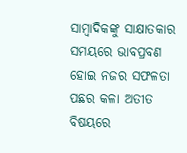ସାମ୍ବାଦିକଙ୍କୁ ସାକ୍ଷାତକାର ସମୟରେ ଭାବପ୍ରବଣ ହୋଇ ନଜର ସଫଳତା ପଛର କଳା ଅତୀତ ବିଷୟରେ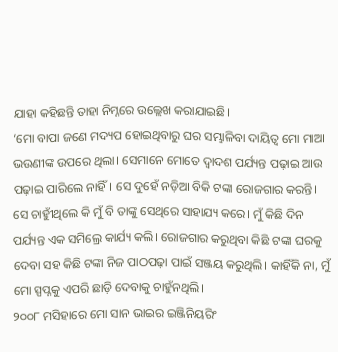ଯାହା କହିଛନ୍ତି ତାହା ନିମ୍ନରେ ଉଲ୍ଲେଖ କରାଯାଇଛି।
‘ମୋ ବାପା ଜଣେ ମଦ୍ୟପ ହୋଇଥିବାରୁ ଘର ସମ୍ଭାଳିବା ଦାୟିତ୍ୱ ମୋ ମାଆ ଭଉଣୀଙ୍କ ଉପରେ ଥିଲା। ସେମାନେ ମୋତେ ଦ୍ୱାଦଶ ପର୍ଯ୍ୟନ୍ତ ପଢ଼ାଇ ଆଉ ପଢ଼ାଇ ପାରିଲେ ନାହିଁ। ସେ ଦୁହେଁ ନଡ଼ିଆ ବିକି ଟଙ୍କା ରୋଜଗାର କରନ୍ତି। ସେ ଚାହୁୀଁଥିଲେ କି ମୁଁ ବି ତାଙ୍କୁ ସେଥିରେ ସାହାଯ୍ୟ କରେ। ମୁଁ କିଛି ଦିନ ପର୍ଯ୍ୟନ୍ତ ଏକ ସମିଲ୍ରେ କାର୍ଯ୍ୟ କଲି। ରୋଜଗାର କରୁଥିବା କିଛି ଟଙ୍କା ଘରକୁ ଦେବା ସହ କିଛି ଟଙ୍କା ନିଜ ପାଠପଢ଼ା ପାଇଁ ସଞ୍ଜୟ କରୁଥିଲି। କାହିଁକି ନା, ମୁଁ ମୋ ସ୍ପପ୍ନକୁ ଏପରି ଛାଡ଼ି ଦେବାକୁ ଚାହୁଁନଥିଲି।
୨୦୦୮ ମସିହାରେ ମୋ ସାନ ଭାଇର ଇଞ୍ଜିନିୟରିଂ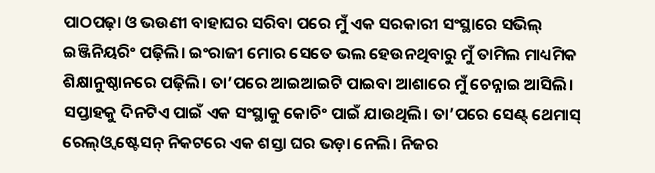ପାଠପଢ଼ା ଓ ଭଉଣୀ ବାହାଘର ସରିବା ପରେ ମୁଁ ଏକ ସରକାରୀ ସଂସ୍ଥାରେ ସଭିଲ୍ ଇଞ୍ଜିନିୟରିଂ ପଢ଼ିଲି। ଇଂରାଜୀ ମୋର ସେତେ ଭଲ ହେଉନଥିବାରୁ ମୁଁ ତାମିଲ ମାଧ୍ୟମିକ ଶିକ୍ଷାନୁଷ୍ଠାନରେ ପଢ଼ିଲି। ତା’ପରେ ଆଇଆଇଟି ପାଇବା ଆଶାରେ ମୁଁ ଚେନ୍ନାଇ ଆସିଲି। ସପ୍ତାହକୁ ଦିନଟିଏ ପାଇଁ ଏକ ସଂସ୍ଥାକୁ କୋଚିଂ ପାଇଁ ଯାଉଥିଲି। ତା’ପରେ ସେଣ୍ଟ୍ ଥେମାସ୍ ରେଲ୍ଓ୍ଵ ଷ୍ଟେସନ୍ ନିକଟରେ ଏକ ଶସ୍ତା ଘର ଭଡ଼ା ନେଲି। ନିଜର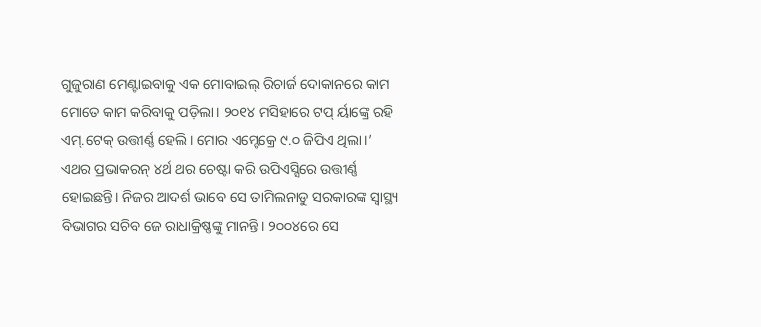ଗୁଜୁରାଣ ମେଣ୍ଟାଇବାକୁ ଏକ ମୋବାଇଲ୍ ରିଚାର୍ଜ ଦୋକାନରେ କାମ ମୋତେ କାମ କରିବାକୁ ପଡ଼ିଲା। ୨୦୧୪ ମସିହାରେ ଟପ୍ ର୍ୟାଙ୍କ୍ରେ ରହି ଏମ୍.ଟେକ୍ ଉତ୍ତୀର୍ଣ୍ଣ ହେଲି। ମୋର ଏମ୍ଟେକ୍ରେ ୯.୦ ଜିପିଏ ଥିଲା।’
ଏଥର ପ୍ରଭାକରନ୍ ୪ର୍ଥ ଥର ଚେଷ୍ଟା କରି ଉପିଏସ୍ସିରେ ଉତ୍ତୀର୍ଣ୍ଣ ହୋଇଛନ୍ତି। ନିଜର ଆଦର୍ଶ ଭାବେ ସେ ତାମିଲନାଡୁ ସରକାରଙ୍କ ସ୍ୱାସ୍ଥ୍ୟ ବିଭାଗର ସଚିବ ଜେ ରାଧାକ୍ରିଷ୍ଣଙ୍କୁ ମାନନ୍ତି। ୨୦୦୪ରେ ସେ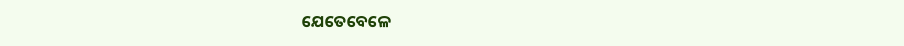ଯେତେବେଳେ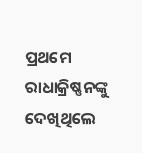ପ୍ରଥମେ ରାଧାକ୍ରିଷ୍ଣନଙ୍କୁ ଦେଖିଥିଲେ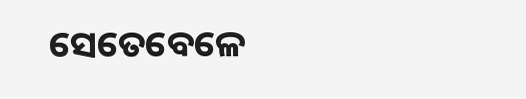ସେତେବେଳେ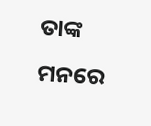ତାଙ୍କ ମନରେ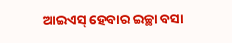ଆଇଏସ୍ ହେବାର ଇଚ୍ଛା ବସା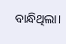ବାନ୍ଧିଥିଲା।